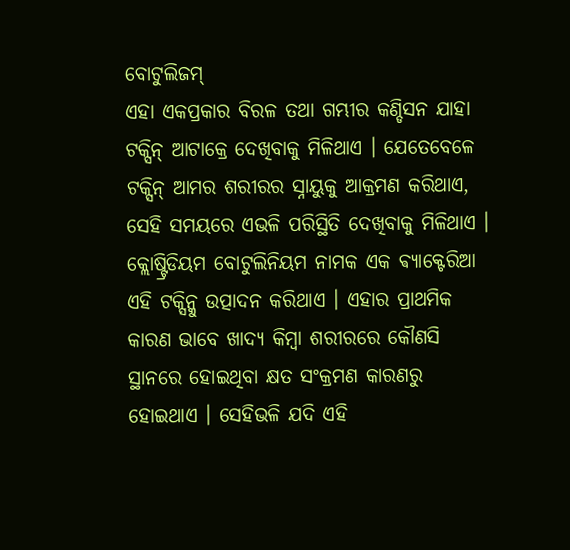ବୋଟୁଲିଜମ୍
ଏହା ଏକପ୍ରକାର ବିରଳ ତଥା ଗମ୍ଭୀର କଣ୍ଡିସନ ଯାହା ଟକ୍ସିନ୍ ଆଟାକ୍ରେ ଦେଖିବାକୁ ମିଳିଥାଏ । ଯେତେବେଳେ ଟକ୍ସିନ୍ ଆମର ଶରୀରର ସ୍ନାୟୁକୁ ଆକ୍ରମଣ କରିଥାଏ, ସେହି ସମୟରେ ଏଭଳି ପରିସ୍ଥିତି ଦେଖିବାକୁ ମିଳିଥାଏ । କ୍ଲୋଷ୍ଟ୍ରିଡିୟମ ବୋଟୁଲିନିୟମ ନାମକ ଏକ ଵ୍ୟାକ୍ଟେରିଆ ଏହି ଟକ୍ସିନ୍କୁ ଉତ୍ପାଦନ କରିଥାଏ । ଏହାର ପ୍ରାଥମିକ କାରଣ ଭାବେ ଖାଦ୍ୟ କିମ୍ବା ଶରୀରରେ କୌଣସି ସ୍ଥାନରେ ହୋଇଥିବା କ୍ଷତ ସଂକ୍ରମଣ କାରଣରୁ ହୋଇଥାଏ । ସେହିଭଳି ଯଦି ଏହି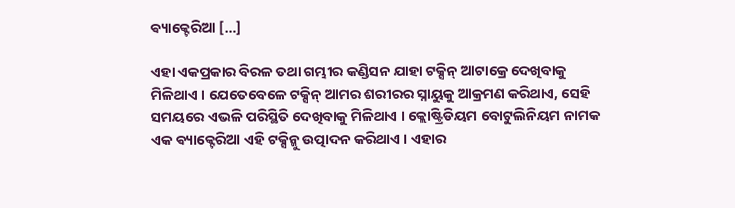ଵ୍ୟାକ୍ଟେରିଆ […]

ଏହା ଏକପ୍ରକାର ବିରଳ ତଥା ଗମ୍ଭୀର କଣ୍ଡିସନ ଯାହା ଟକ୍ସିନ୍ ଆଟାକ୍ରେ ଦେଖିବାକୁ ମିଳିଥାଏ । ଯେତେବେଳେ ଟକ୍ସିନ୍ ଆମର ଶରୀରର ସ୍ନାୟୁକୁ ଆକ୍ରମଣ କରିଥାଏ, ସେହି ସମୟରେ ଏଭଳି ପରିସ୍ଥିତି ଦେଖିବାକୁ ମିଳିଥାଏ । କ୍ଲୋଷ୍ଟ୍ରିଡିୟମ ବୋଟୁଲିନିୟମ ନାମକ ଏକ ଵ୍ୟାକ୍ଟେରିଆ ଏହି ଟକ୍ସିନ୍କୁ ଉତ୍ପାଦନ କରିଥାଏ । ଏହାର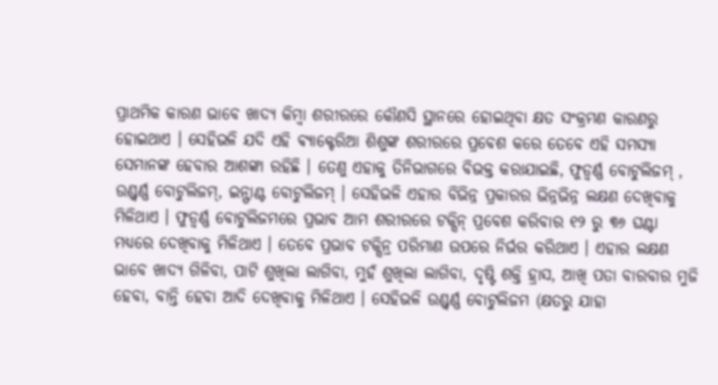ପ୍ରାଥମିକ କାରଣ ଭାବେ ଖାଦ୍ୟ କିମ୍ବା ଶରୀରରେ କୌଣସି ସ୍ଥାନରେ ହୋଇଥିବା କ୍ଷତ ସଂକ୍ରମଣ କାରଣରୁ ହୋଇଥାଏ । ସେହିଭଳି ଯଦି ଏହି ଵ୍ୟାକ୍ଟେରିଆ ଶିଶୁଙ୍କ ଶରୀରରେ ପ୍ରବେଶ କରେ ତେବେ ଏହି ସମସ୍ୟା ସେମାନଙ୍କ ହେବାର ଆଶଙ୍କା ରହିଛି । ତେଣୁ ଏହାକୁ ତିନିଭାଗରେ ବିଭକ୍ତ କରାଯାଇଛି, ଫୁଡ୍ବର୍ଣ୍ଣ ବୋଟୁଲିଜମ୍ , ଉଣ୍ଡ୍ବର୍ଣ୍ଣ ବୋଟୁଲିଜମ୍, ଇନ୍ଫାଣ୍ଟ ବୋଟୁଲିଜମ୍ । ସେହିଭଳି ଏହାର ବିଭିନ୍ନ ପ୍ରକାରର ଭିନ୍ନଭିନ୍ନ ଲକ୍ଷଣ ଦେଖିବାକୁ ମିଳିଥାଏ । ଫୁଡ୍ବର୍ଣ୍ଣ ବୋଟୁଲିଜମରେ ପ୍ରଭାବ ଆମ ଶରୀରରେ ଟକ୍ସିନ୍ ପ୍ରବେଶ କରିବାର ୧୨ ରୁ ୩୬ ଘଣ୍ଟା ମଧ୍ୟରେ ଦେଖିବାକୁ ମିଳିଥାଏ । ତେବେ ପ୍ରଭାବ ଟକ୍ସିନ୍ର ପରିମାଣ ଉପରେ ନିର୍ଭର କରିଥାଏ । ଏହାର ଲକ୍ଷଣ ଭାବେ ଖାଦ୍ୟ ଗିଳିବା, ପାଟି ଶୁଖିଲା ଲାଗିବା, ମୁହଁ ଶୁଖିଲା ଲାଗିବା, ଦୃଷ୍ଟି ଶକ୍ତି ହ୍ରାସ, ଆଖି ପତା ବାରବାର ମୁଜି ହେବା, ବାନ୍ତି ହେବା ଆଦି ଦେଖିବାକୁ ମିଳିଥାଏ । ସେହିଭଳି ଉଣ୍ଡ୍ବର୍ଣ୍ଣ ବୋଟୁଲିଜମ (କ୍ଷତରୁ ଯାହା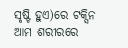ସୃଷ୍ଟି ହୁଏ)ରେ ଟକ୍ସିନ ଆମ ଶରୀରରେ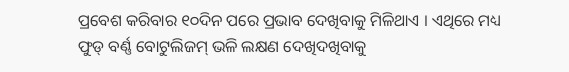ପ୍ରବେଶ କରିବାର ୧୦ଦିନ ପରେ ପ୍ରଭାବ ଦେଖିବାକୁ ମିଳିଥାଏ । ଏଥିରେ ମଧ୍ୟ ଫୁଡ୍ ବର୍ଣ୍ଣ ବୋଟୁଲିଜମ୍ ଭଳି ଲକ୍ଷଣ ଦେଖିଦଖିବାକୁ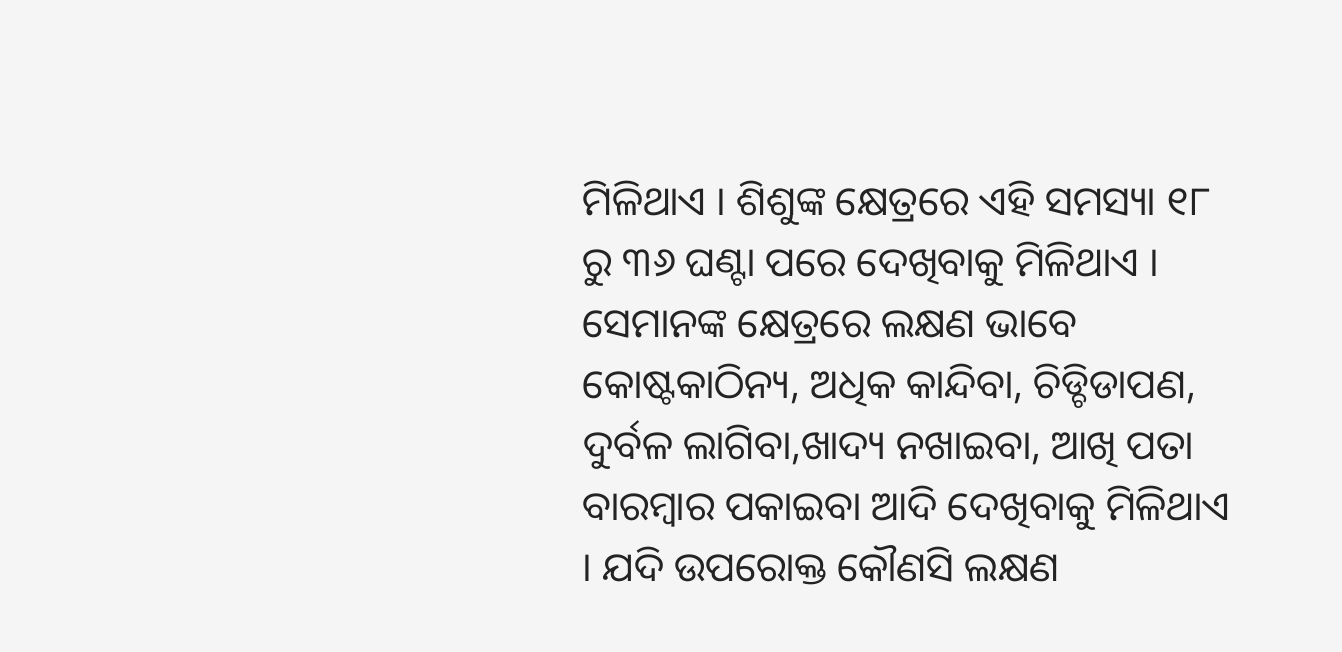ମିଳିଥାଏ । ଶିଶୁଙ୍କ କ୍ଷେତ୍ରରେ ଏହି ସମସ୍ୟା ୧୮ ରୁ ୩୬ ଘଣ୍ଟା ପରେ ଦେଖିବାକୁ ମିଳିଥାଏ । ସେମାନଙ୍କ କ୍ଷେତ୍ରରେ ଲକ୍ଷଣ ଭାବେ କୋଷ୍ଟକାଠିନ୍ୟ, ଅଧିକ କାନ୍ଦିବା, ଚିଡ୍ଚିଡାପଣ, ଦୁର୍ବଳ ଲାଗିବା,ଖାଦ୍ୟ ନଖାଇବା, ଆଖି ପତା ବାରମ୍ବାର ପକାଇବା ଆଦି ଦେଖିବାକୁ ମିଳିଥାଏ । ଯଦି ଉପରୋକ୍ତ କୌଣସି ଲକ୍ଷଣ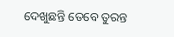ଦେଖୁଛନ୍ତି ତେବେ ତୁରନ୍ତ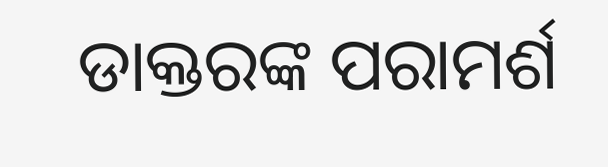ଡାକ୍ତରଙ୍କ ପରାମର୍ଶ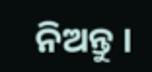ନିଅନ୍ତୁ ।